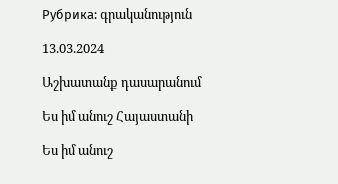Рубрика: գրականություն

13.03.2024

Աշխատանք դասարանում

Ես իմ անուշ Հայաստանի

Ես իմ անուշ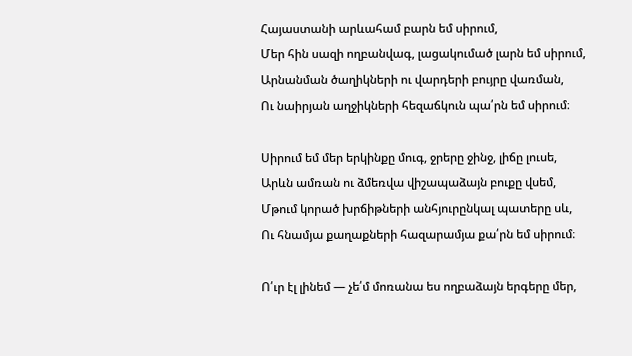Հայաստանի արևահամ բարն եմ սիրում,
Մեր հին սազի ողբանվագ, լացակումած լարն եմ սիրում,
Արնանման ծաղիկների ու վարդերի բույրը վառման,
Ու նաիրյան աղջիկների հեզաճկուն պա՛րն եմ սիրում։

Սիրում եմ մեր երկինքը մուգ, ջրերը ջինջ, լիճը լուսե,
Արևն ամռան ու ձմեռվա վիշապաձայն բուքը վսեմ,
Մթում կորած խրճիթների անհյուրընկալ պատերը սև,
Ու հնամյա քաղաքների հազարամյա քա՛րն եմ սիրում։

Ո՛ւր էլ լինեմ — չե՛մ մոռանա ես ողբաձայն երգերը մեր,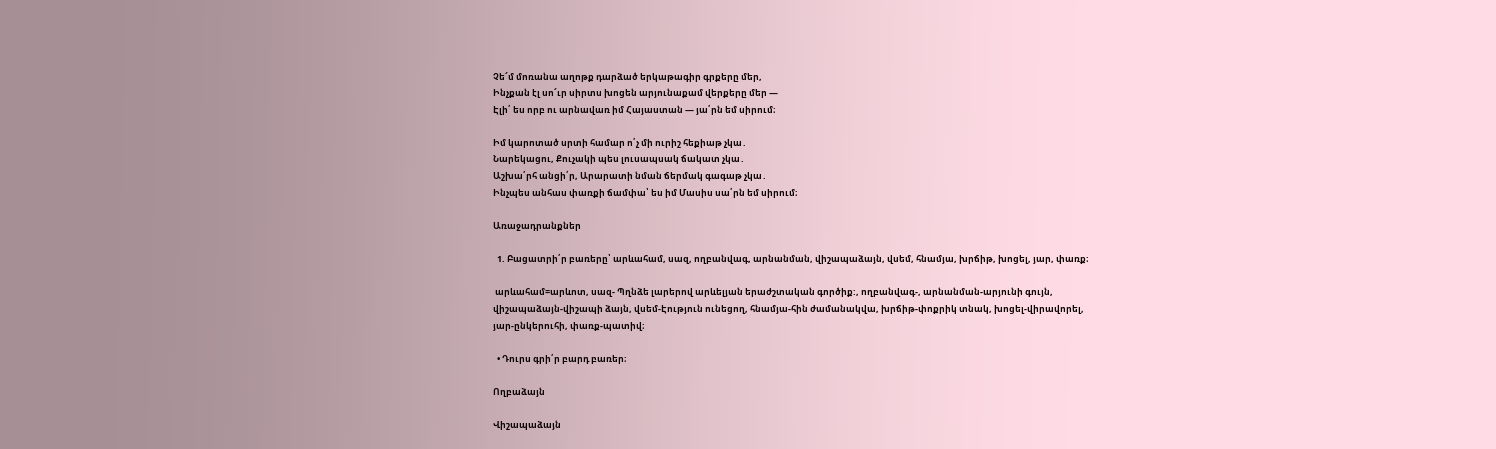Չե՜մ մոռանա աղոթք դարձած երկաթագիր գրքերը մեր,
Ինչքան էլ սո՜ւր սիրտս խոցեն արյունաքամ վերքերը մեր —
Էլի՛ ես որբ ու արնավառ իմ Հայաստան — յա՛րն եմ սիրում։

Իմ կարոտած սրտի համար ո՛չ մի ուրիշ հեքիաթ չկա․
Նարեկացու, Քուչակի պես լուսապսակ ճակատ չկա․
Աշխա՛րհ անցի՛ր, Արարատի նման ճերմակ գագաթ չկա․
Ինչպես անհաս փառքի ճամփա՝ ես իմ Մասիս սա՛րն եմ սիրում։

Առաջադրանքներ

  1. Բացատրի՛ր բառերը՝ արևահամ, սազ, ողբանվագ, արնանման, վիշապաձայն, վսեմ, հնամյա, խրճիթ, խոցել, յար, փառք։

 արևահամ=արևոտ, սազ- Պղնձե լարերով արևելյան երաժշտական գործիք:, ողբանվագ-, արնանման-արյունի գույն, վիշապաձայն-վիշապի ձայն, վսեմ-Էություն ունեցող, հնամյա-հին ժամանակվա, խրճիթ-փոքրիկ տնակ, խոցել-վիրավորել, յար-ընկերուհի, փառք-պատիվ։

  • Դուրս գրի՛ր բարդ բառեր։

Ողբաձայն

Վիշապաձայն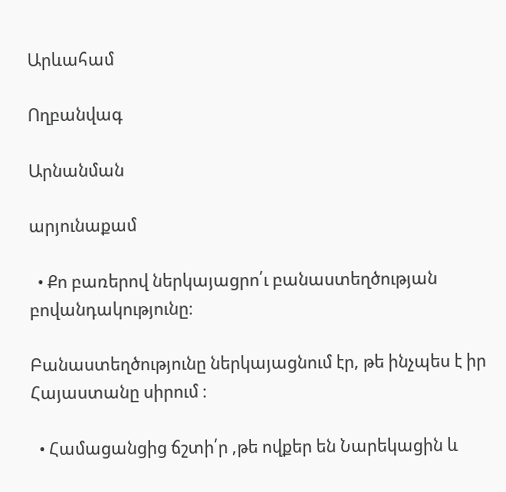Արևահամ

Ողբանվագ

Արնանման

արյունաքամ

  • Քո բառերով ներկայացրո՛ւ բանաստեղծության բովանդակությունը։

Բանաստեղծությունը ներկայացնում էր, թե ինչպես է իր Հայաստանը սիրում ։

  • Համացանցից ճշտի՛ր ,թե ովքեր են Նարեկացին և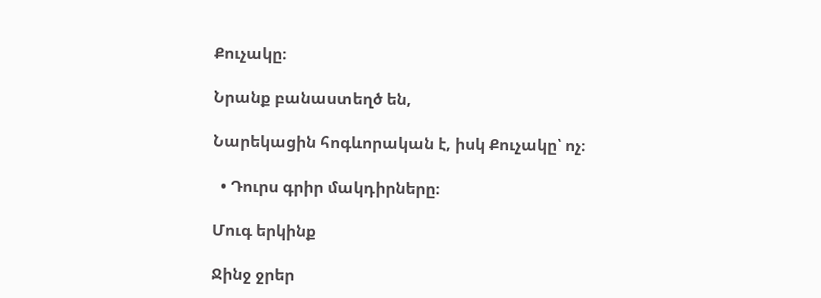Քուչակը։

Նրանք բանաստեղծ են,

Նարեկացին հոգևորական է, իսկ Քուչակը՝ ոչ։

  • Դուրս գրիր մակդիրները։

Մուգ երկինք

Ջինջ ջրեր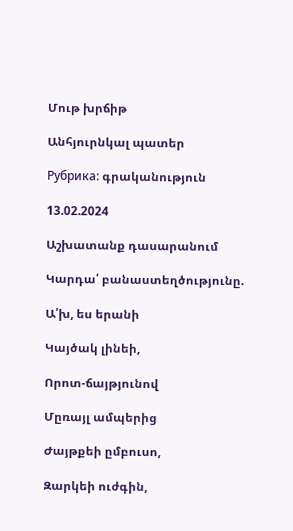Մութ խրճիթ

Անհյուրնկալ պատեր

Рубрика: գրականություն

13.02.2024

Աշխատանք դասարանում

Կարդա՛ բանաստեղծությունը.

Ա՛խ, ես երանի

Կայծակ լինեի,

Որոտ-ճայթյունով

Մըռայլ ամպերից

Ժայթքեի ըմբուսո,

Զարկեի ուժգին,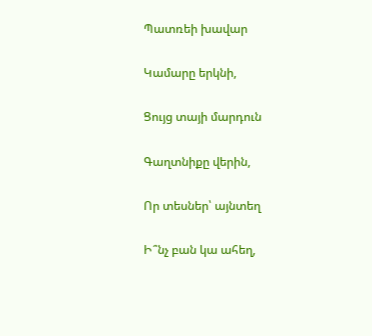Պատռեի խավար

Կամարը երկնի,

Ցույց տայի մարդուն

Գաղտնիքը վերին,

Որ տեսներ՝ այնտեղ

Ի՞նչ բան կա ահեղ,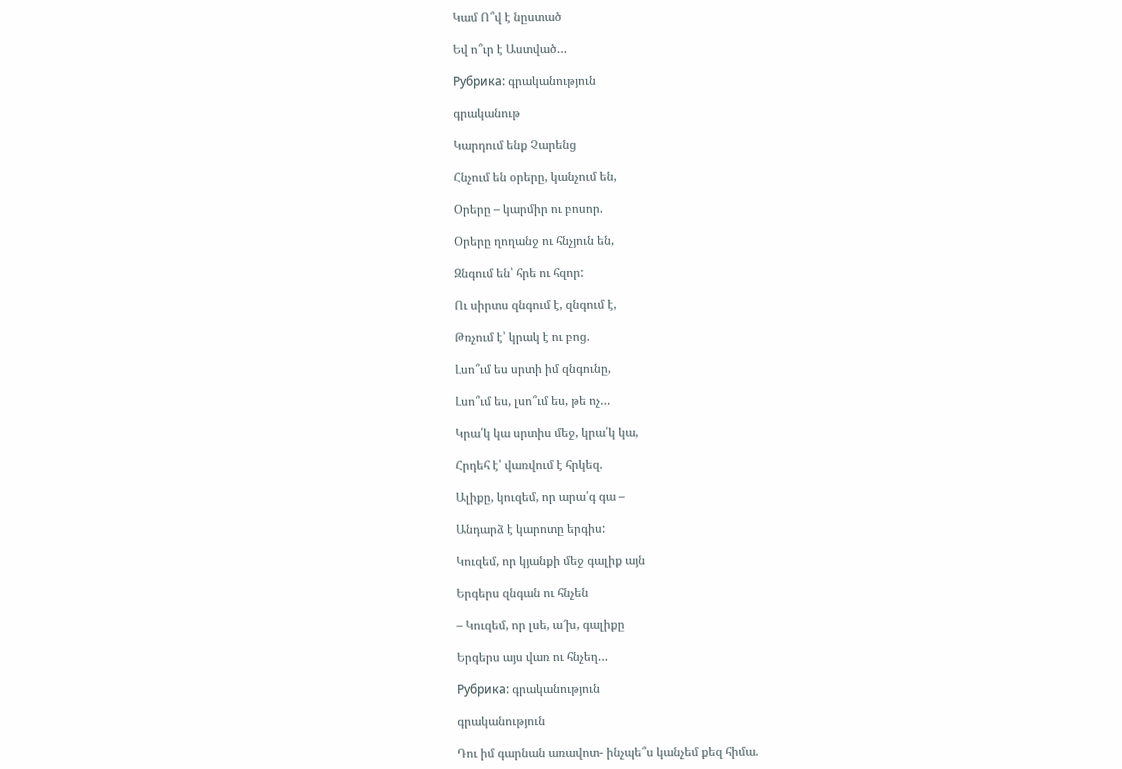Կամ Ո՞վ է նըստած

Եվ ո՞ւր է Աստված…

Рубрика: գրականություն

գրականութ

Կարդում ենք Չարենց

Հնչում են օրերը, կանչում են,

Օրերը – կարմիր ու բոսոր.

Օրերը ղողանջ ու հնչյուն են,

Զնգում են՝ հրե ու հզոր:

Ու սիրտս զնգում է, զնգում է,

Թռչում է՝ կրակ է ու բոց.

Լսո՞ւմ ես սրտի իմ զնգունը,

Լսո՞ւմ ես, լսո՞ւմ ես, թե ոչ…

Կրա՛կ կա սրտիս մեջ, կրա՛կ կա,

Հրդեհ է՝ վառվում է հրկեզ.

Ալիքը, կուզեմ, որ արա՛գ գա –

Անդարձ է կարոտը երգիս:

Կուզեմ, որ կյանքի մեջ գալիք այն

Երգերս զնգան ու հնչեն

– Կուզեմ, որ լսե, ա՜խ, գալիքը

Երգերս այս վառ ու հնչեղ…

Рубрика: գրականություն

գրականություն

Դու իմ գարնան առավոտ- ինչպե՞ս կանչեմ քեզ հիմա.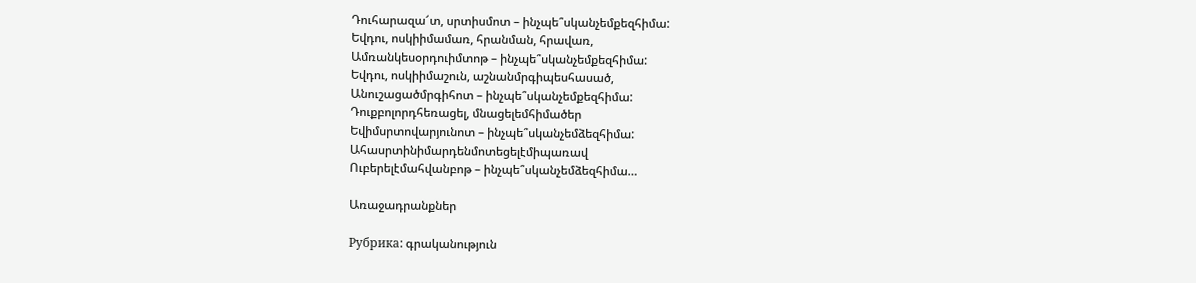Դուհարազա՜տ, սրտիսմոտ – ինչպե՞սկանչեմքեզհիմա:
Եվդու, ոսկիիմամառ, հրանման, հրավառ,
Ամռանկեսօրդուիմտոթ – ինչպե՞սկանչեմքեզհիմա:
Եվդու, ոսկիիմաշուն, աշնանմրգիպեսհասած,
Անուշացածմրգիհոտ – ինչպե՞սկանչեմքեզհիմա:
Դուքբոլորդհեռացել, մնացելեմհիմածեր
Եվիմսրտովարյունոտ – ինչպե՞սկանչեմձեզհիմա:
Ահասրտինիմարդենմոտեցելէմիպառավ
Ուբերելէմահվանբոթ – ինչպե՞սկանչեմձեզհիմա…

Առաջադրանքներ

Рубрика: գրականություն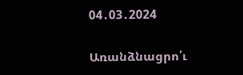04․03․2024

Առանձնացրո՛ւ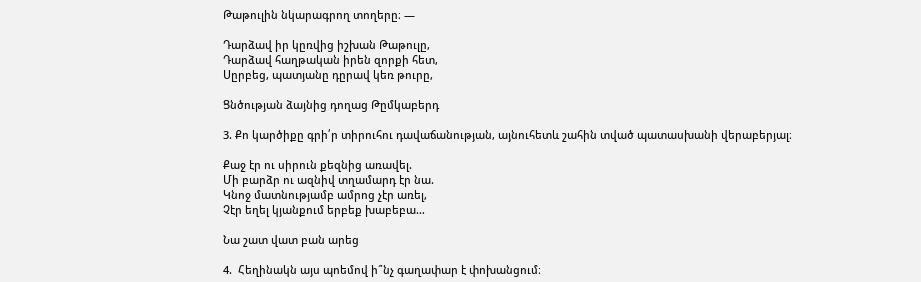Թաթուլին նկարագրող տողերը։ —

Դարձավ իր կըռվից իշխան Թաթուլը,
Դարձավ հաղթական իրեն զորքի հետ,
Սըրբեց, պատյանը դըրավ կեռ թուրը,

Ցնծության ձայնից դողաց Թըմկաբերդ

3. Քո կարծիքը գրի՛ր տիրուհու դավաճանության, այնուհետև շահին տված պատասխանի վերաբերյալ։

Քաջ էր ու սիրուն քեզնից առավել.
Մի բարձր ու ազնիվ տղամարդ էր նա.
Կնոջ մատնությամբ ամրոց չէր առել,
Չէր եղել կյանքում երբեք խաբեբա…

Նա շատ վատ բան արեց

4.  Հեղինակն այս պոեմով ի՞նչ գաղափար է փոխանցում։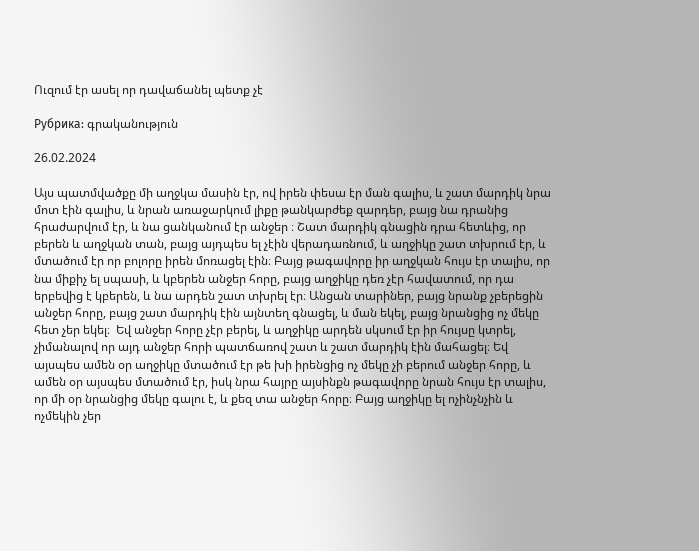Ուզում էր ասել որ դավաճանել պետք չէ

Рубрика: գրականություն

26.02.2024

Այս պատմվածքը մի աղջկա մասին էր, ով իրեն փեսա էր ման գալիս, և շատ մարդիկ նրա մոտ էին գալիս, և նրան առաջարկում լիքը թանկարժեք զարդեր, բայց նա դրանից հրաժարվում էր, և նա ցանկանում էր անջեր ։ Շատ մարդիկ գնացին դրա հետևից, որ բերեն և աղջկան տան, բայց այդպես ել չէին վերադառնում, և աղջիկը շատ տխրում էր, և մտածում էր որ բոլորը իրեն մոռացել էին։ Բայց թագավորը իր աղջկան հույս էր տալիս, որ նա միքիչ ել սպասի, և կբերեն անջեր հորը, բայց աղջիկը դեռ չէր հավատում, որ դա երբեվից է կբերեն, և նա արդեն շատ տխրել էր։ Անցան տարիներ, բայց նրանք չբերեցին անջեր հորը, բայց շատ մարդիկ էին այնտեղ գնացել, և ման եկել, բայց նրանցից ոչ մեկը հետ չեր եկել։  Եվ անջեր հորը չէր բերել, և աղջիկը արդեն սկսում էր իր հույսը կտրել, չիմանալով որ այդ անջեր հորի պատճառով շատ և շատ մարդիկ էին մահացել։ Եվ այսպես ամեն օր աղջիկը մտածում էր թե խի իրենցից ոչ մեկը չի բերում անջեր հորը, և ամեն օր այսպես մտածում էր, իսկ նրա հայրը այսինքն թագավորը նրան հույս էր տալիս, որ մի օր նրանցից մեկը գալու է, և քեզ տա անջեր հորը։ Բայց աղջիկը ել ոչինչնչին և ոչմեկին չեր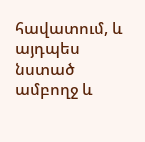հավատում, և այդպես նստած ամբողջ և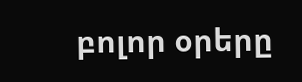բոլոր օրերը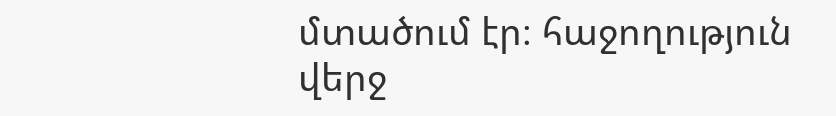մտածում էր։ հաջողություն վերջ